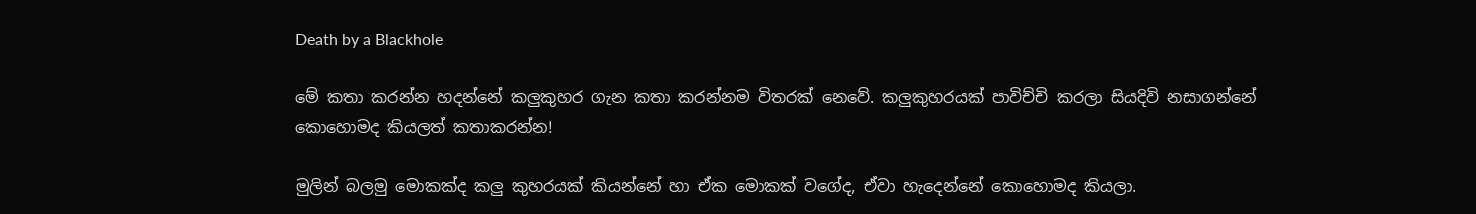Death by a Blackhole

මේ කතා කරන්න හදන්නේ කලුකුහර ගැන කතා කරන්නම විතරක් නෙවේ. කලුකුහරයක් පාවිච්චි කරලා සියදිවි නසාගන්නේ කොහොමද කියලත් කතාකරන්න!

මුලින් බලමු මොකක්ද කලු කුහරයක් කියන්නේ හා ඒක මොකක් වගේද, ඒවා හැදෙන්නේ කොහොමද කියලා.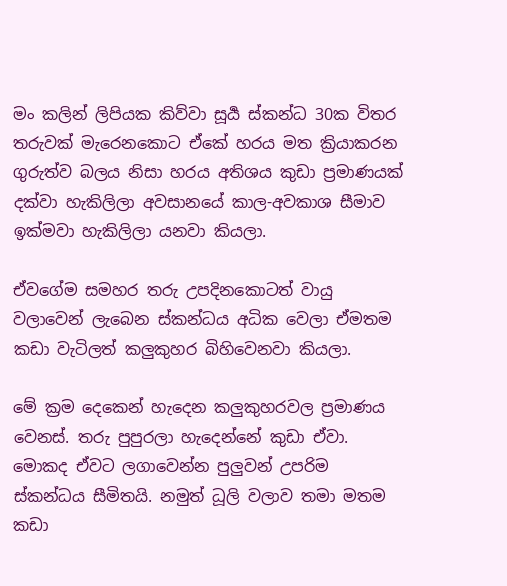මං කලින් ලිපියක කිව්වා සූර්‍ය ස්කන්ධ 30ක විතර තරුවක් මැරෙනකොට ඒකේ හරය මත ක්‍රියාකරන ගුරුත්ව බලය නිසා හරය අතිශය කුඩා ප්‍රමාණයක් දක්වා හැකිලිලා අවසානයේ කාල-අවකාශ සීමාව ඉක්මවා හැකිලිලා යනවා කියලා.

ඒවගේම සමහර තරු උපදිනකොටත් වායු වලාවෙන් ලැබෙන ස්කන්ධය අධික වෙලා ඒමතම කඩා වැටිලත් කලුකුහර බිහිවෙනවා කියලා.

මේ ක්‍රම දෙකෙන් හැදෙන කලුකුහරවල ප්‍රමාණය වෙනස්. තරු පුපුරලා හැදෙන්නේ කුඩා ඒවා. මොකද ඒවට ලගාවෙන්න පුලුවන් උපරිම ස්කන්ධය සීමිතයි. නමුත් ධූලි වලාව තමා මතම කඩා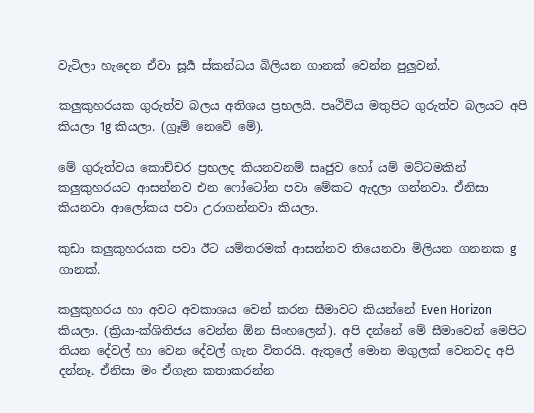වැටිලා හැදෙන ඒවා සූර්‍ය ස්කන්ධය බිලියන ගානක් වෙන්න පුලුවන්.

කලුකුහරයක ගුරුත්ව බලය අතිශය ප්‍රභලයි. පෘථිවිය මතුපිට ගුරුත්ව බලයට අපි කියලා 1g කියලා. (ග්‍රෑම් නෙවේ මේ).

මේ ගුරුත්වය කොච්චර ප්‍රභලද කියනවනම් සෘජුව හෝ යම් මට්ටමකින්  කලුකුහරයට ආසන්නව එන ෆෝටෝන පවා මේකට ඇදලා ගන්නවා. ඒනිසා කියනවා ආලෝකය පවා උරාගන්නවා කියලා.

කුඩා කලුකුහරයක පවා ඊට යම්තරමක් ආසන්නව තියෙනවා මිලියන ගනනක g ගානක්.

කලුකුහරය හා අවට අවකාශය වෙන් කරන සීමාවට කියන්නේ Even Horizon කියලා. (ක්‍රියා-ක්ශිතිජය වෙන්න ඕන සිංහලෙන්). අපි දන්නේ මේ සීමාවෙන් මෙපිට තියන දේවල් හා වෙන දේවල් ගැන විතරයි. ඇතුලේ මොන මගුලක් වෙනවද අපි දන්නෑ. ඒනිසා මං ඒගැන කතාකරන්න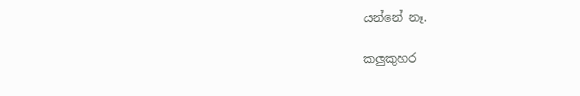යන්නේ නෑ.

කලුකුහර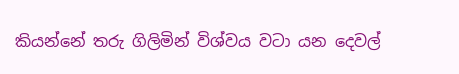කියන්නේ තරු ගිලිමින් විශ්වය වටා යන දෙවල්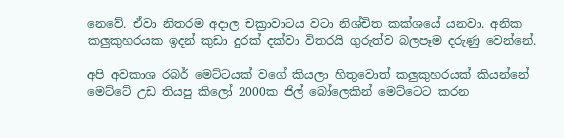නෙවේ. ඒවා නිතරම අදාල චක්‍රාවාටය වටා නිශ්චිත කක්ශයේ යනවා. අනික කලුකුහරයක ඉදන් කුඩා දුරක් දක්වා විතරයි ගුරුත්ව බලපෑම දරුණු වෙන්නේ.

අපි අවකාශ රබර් මෙට්ටයක් වගේ කියලා හිතුවොත් කලුකුහරයක් කියන්නේ මෙට්ටේ උඩ තියපු කිලෝ 2000ක ජිල් බෝලෙකින් මෙට්ටෙට කරන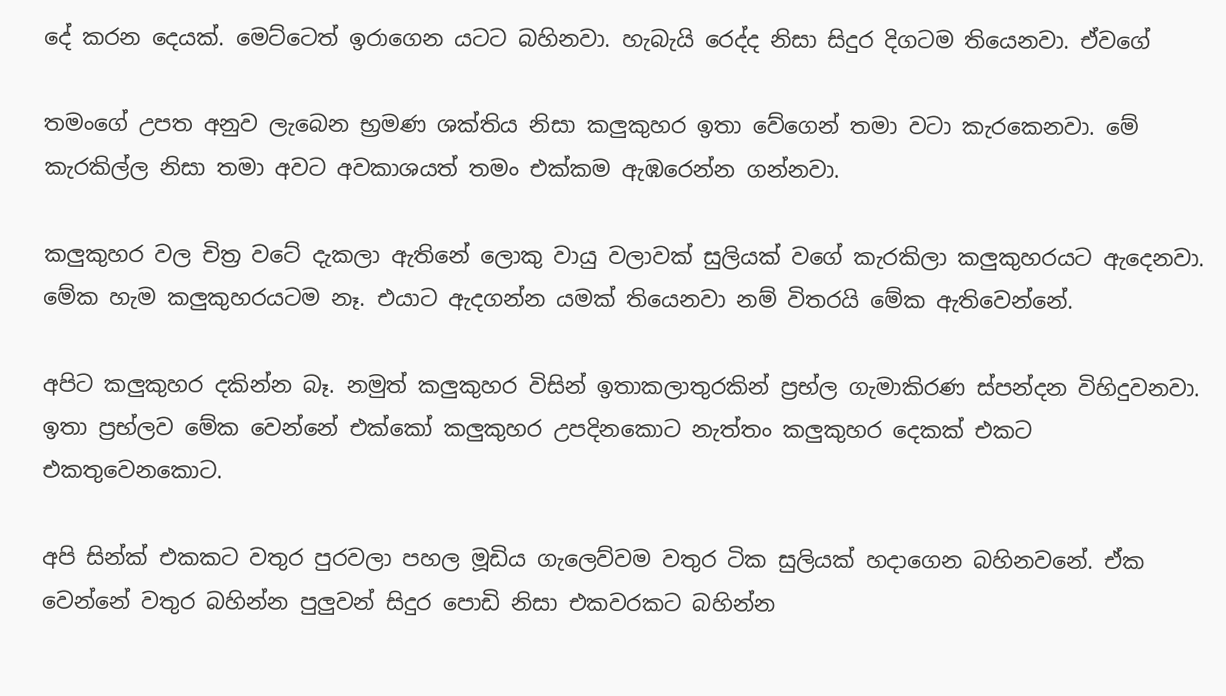දේ කරන දෙයක්. මෙට්ටෙත් ඉරාගෙන යටට බහිනවා. හැබැයි රෙද්ද නිසා සිදුර දිගටම තියෙනවා. ඒවගේ

තමංගේ උපත අනුව ලැබෙන භ්‍රමණ ශක්තිය නිසා කලුකුහර ඉතා වේගෙන් තමා වටා කැරකෙනවා. මේ කැරකිල්ල නිසා තමා අවට අවකාශයත් තමං එක්කම ඇඹරෙන්න ගන්නවා.

කලුකුහර වල චිත්‍ර වටේ දැකලා ඇතිනේ ලොකු වායු වලාවක් සුලියක් වගේ කැරකිලා කලුකුහරයට ඇදෙනවා. මේක හැම කලුකුහරයටම නෑ. එයාට ඇදගන්න යමක් තියෙනවා නම් විතරයි මේක ඇතිවෙන්නේ.

අපිට කලුකුහර දකින්න බෑ. නමුත් කලුකුහර විසින් ඉතාකලාතුරකින් ප්‍රභ්ල ගැමාකිරණ ස්පන්දන විහිදුවනවා. ඉතා ප්‍රභ්ලව මේක වෙන්නේ එක්කෝ කලුකුහර උපදිනකොට නැත්තං කලුකුහර දෙකක් එකට එකතුවෙනකොට.

අපි සින්ක් එකකට වතුර පුරවලා පහල මූඩිය ගැලෙව්වම වතුර ටික සුලියක් හදාගෙන බහිනවනේ. ඒක වෙන්නේ වතුර බහින්න පුලුවන් සිදුර පොඩි නිසා එකවරකට බහින්න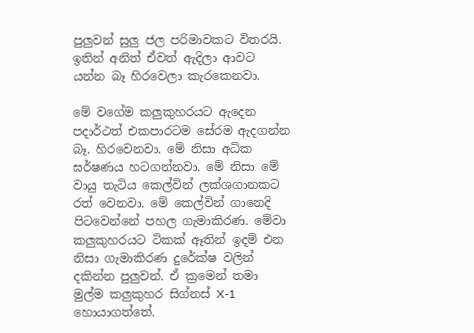පුලුවන් සුලු ජල පරිමාවකට විතරයි. ඉතින් අනිත් ඒවත් ඇදිලා ආවට යන්න බෑ හිරවෙලා කැරකෙනවා.

මේ වගේම කලුකුහරයට ඇදෙන පදාර්ථත් එකපාරටම සේරම ඇදගන්න බෑ. හිරවෙනවා. මේ නිසා අධික ඝර්ෂණය හටගන්නවා. මේ නිසා මේ වායු තැටිය කෙල්වින් ලක්ශගානකට රත් වෙනවා. මේ කෙල්වින් ගානෙදි පිටවෙන්නේ පහල ගැමාකිරණ. මේවා කලුකුහරයට ටිකක් ඈතින් ඉදම් එන නිසා ගැමාකිරණ දුරේක්ෂ වලින් දකින්න පුලුවන්. ඒ ක්‍රමෙන් තමා මුල්ම කලුකුහර සිග්නස් X-1 හොයාගත්තේ.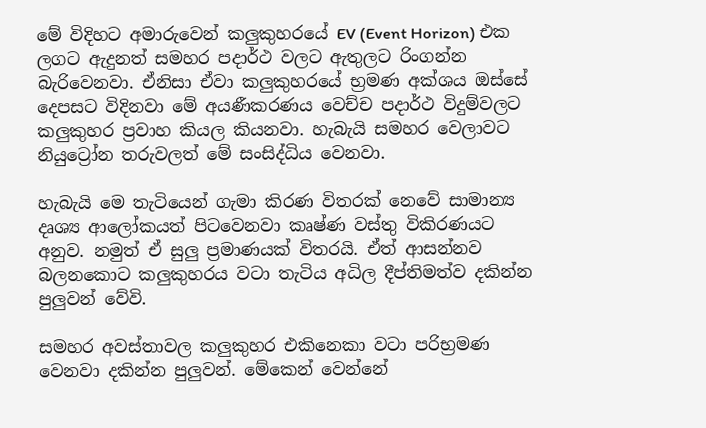මේ විදිහට අමාරුවෙන් කලුකුහරයේ EV (Event Horizon) එක ලගට ඇදුනත් සමහර පදාර්ථ වලට ඇතුලට රිංගන්න බැරිවෙනවා. ඒනිසා ඒවා කලුකුහරයේ භ්‍රමණ අක්ශය ඔස්සේ දෙපසට විදිනවා මේ අයණීකරණය වෙච්ච පදාර්ථ විදුම්වලට කලුකුහර ප්‍රවාහ කියල කියනවා. හැබැයි සමහර වෙලාවට නියුට්‍රෝන තරුවලත් මේ සංසිද්ධිය වෙනවා.

හැබැයි මෙ තැටියෙන් ගැමා කිරණ විතරක් නෙවේ සාමාන්‍ය දෘශ්‍ය ආලෝකයත් පිටවෙනවා කෘෂ්ණ වස්තු විකිරණයට අනුව. නමුත් ඒ සුලු ප්‍රමාණයක් විතරයි. ඒත් ආසන්නව බලනකොට කලුකුහරය වටා තැටිය අධිල දීප්තිමත්ව දකින්න පුලුවන් වේවි.

සමහර අවස්තාවල කලුකුහර එකිනෙකා වටා පරිභ්‍රමණ වෙනවා දකින්න පුලුවන්. මේකෙන් වෙන්නේ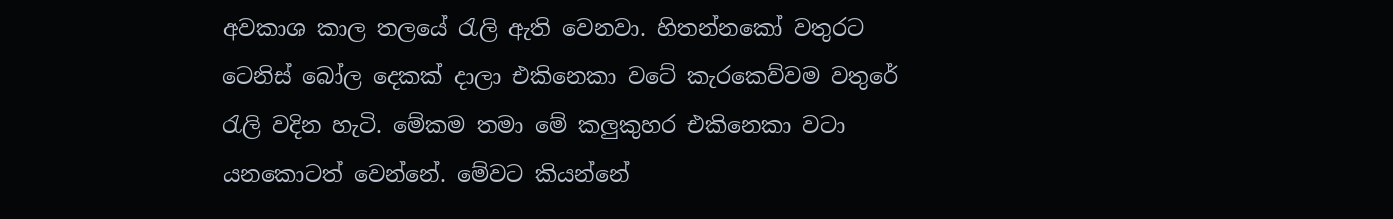අවකාශ කාල තලයේ රැලි ඇති වෙනවා. හිතන්නකෝ වතුරට ටෙනිස් බෝල දෙකක් දාලා එකිනෙකා වටේ කැරකෙව්වම වතුරේ රැලි වදින හැටි. මේකම තමා මේ කලුකුහර එකිනෙකා වටා යනකොටත් වෙන්නේ. මේවට කියන්නේ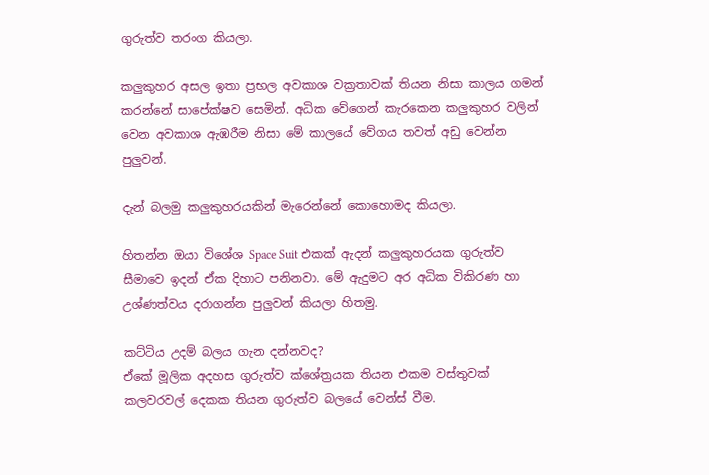ගුරුත්ව තරංග කියලා.

කලුකුහර අසල ඉතා ප්‍රභල අවකාශ වක්‍රතාවක් තියන නිසා කාලය ගමන් කරන්නේ සාපේක්ෂව සෙමින්. අධික වේගෙන් කැරකෙන කලුකුහර වලින් වෙන අවකාශ ඇඹරීම නිසා මේ කාලයේ වේගය තවත් අඩු වෙන්න පුලුවන්.

දැන් බලමු කලුකුහරයකින් මැරෙන්නේ කොහොමද කියලා.

හිතන්න ඔයා විශේශ Space Suit එකක් ඇදන් කලුකුහරයක ගුරුත්ව සීමාවෙ ඉදන් ඒක දිහාට පනිනවා. මේ ඇදුමට අර අධික විකිරණ හා උශ්ණත්වය දරාගන්න පුලුවන් කියලා හිතමු.

කට්ටිය උදම් බලය ගැන දන්නවද?
ඒකේ මූලික අදහස ගුරුත්ව ක්ශේත්‍රයක තියන එකම වස්තුවක් කලවරවල් දෙකක තියන ගුරුත්ව බලයේ වෙන්ස් වීම.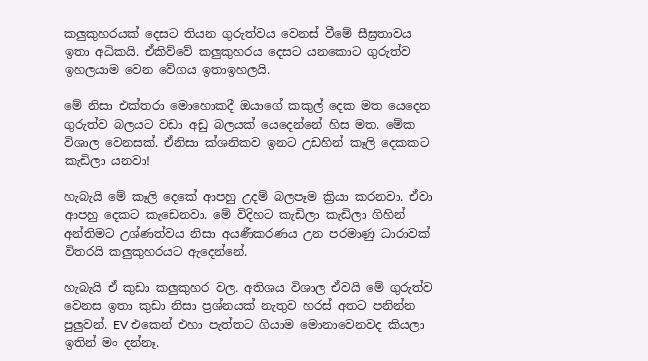කලුකුහරයක් දෙසට තියන ගුරුත්වය වෙනස් වීමේ සීඝ්‍රතාවය ඉතා අධිකයි. ඒකිව්වේ කලුකුහරය දෙසට යනකොට ගුරුත්ව ඉහලයාම වෙන වේගය ඉතාඉහලයි.

මේ නිසා එක්තරා මොහොකදී ඔයාගේ කකුල් දෙක මත යෙදෙන ගුරුත්ව බලයට වඩා අඩු බලයක් යෙදෙන්නේ හිස මත. මේක විශාල වෙනසක්. ඒනිසා ක්ශනිකව ඉනට උඩහින් කෑලි දෙකකට කැඩිලා යනවා!

හැබැයි මේ කෑලි දෙකේ ආපහු උදම් බලපෑම ක්‍රියා කරනවා. ඒවා ආපහු දෙකට කැඩෙනවා. මේ විදිහට කැඩිලා කැඩිලා ගිහින් අන්තිමට උශ්ණත්වය නිසා අයණීකරණය උන පරමාණු ධාරාවක් විතරයි කලුකුහරයට ඇදෙන්නේ.

හැබැයි ඒ කුඩා කලුකුහර වල. අතිශය විශාල ඒවයි මේ ගුරුත්ව වෙනස ඉතා කුඩා නිසා ප්‍රශ්නයක් නැතුව හරස් අතට පනින්න පුලුවන්. EV එකෙන් එහා පැත්තට ගියාම මොනාවෙනවද කියලා ඉතින් මං දන්නෑ.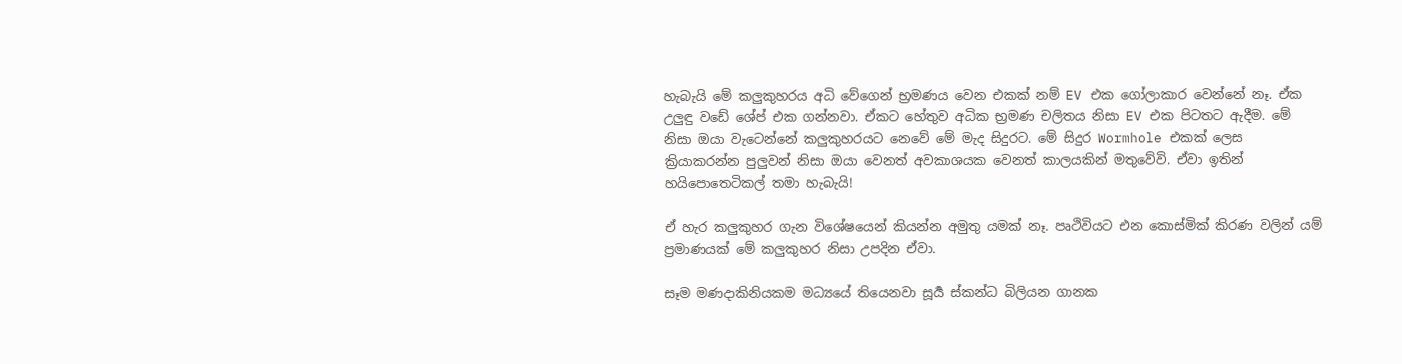හැබැයි මේ කලුකුහරය අධි වේගෙන් භ්‍රමණය වෙන එකක් නම් EV එක ගෝලාකාර වෙන්නේ නෑ. ඒක උලුඳු වඩේ ශේප් එක ගන්නවා. ඒකට හේතුව අධික භ්‍රමණ චලිතය නිසා EV එක පිටතට ඇදීම. මේ නිසා ඔයා වැටෙන්නේ කලුකුහරයට නෙවේ මේ මැද සිදුරට. මේ සිදුර Wormhole එකක් ලෙස ක්‍රියාකරන්න පුලුවන් නිසා ඔයා වෙනත් අවකාශයක වෙනත් කාලයකින් මතුවේවි. ඒවා ඉතින් හයිපොතෙටිකල් තමා හැබැයි!

ඒ හැර කලුකුහර ගැන විශේෂයෙන් කියන්න අමුතු යමක් නෑ. පෘථිවියට එන කොස්මික් කිරණ වලින් යම් ප්‍රමාණයක් මේ කලුකුහර නිසා උපදින ඒවා.

සෑම මණදාකිනියකම මධ්‍යයේ තියෙනවා සූර්‍ය ස්කන්ධ බිලියන ගානක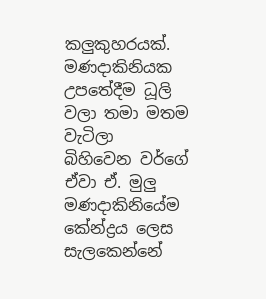කලුකුහරයක්. මණදාකිනියක උපතේදීම ධූලි වලා තමා මතම වැටිලා බිහිවෙන වර්ගේ ඒවා ඒ. මුලු මණදාකිනියේම කේන්ද්‍රය ලෙස සැලකෙන්නේ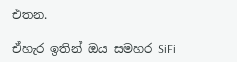එතන.

ඒහැර ඉතින් ඔය සමහර SiFi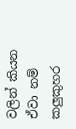වලින් කියන ඒවා නම් කලුකුහර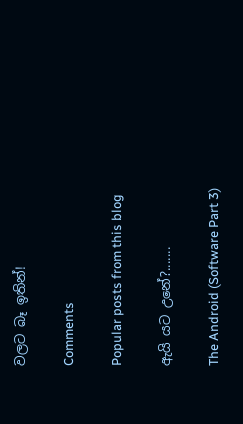වලට බෑ ඉතින්!

Comments

Popular posts from this blog

ඇයි යට උනේ?.......

The Android (Software Part 3)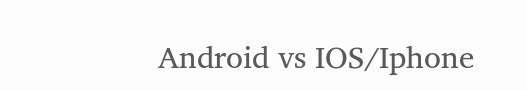Android vs IOS/Iphone